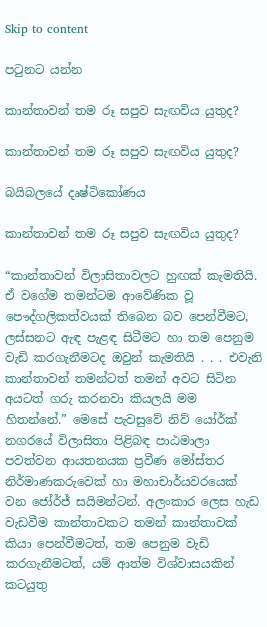Skip to content

පටුනට යන්න

කාන්තාවන් තම රූ සපුව සැඟවිය යුතුද?

කාන්තාවන් තම රූ සපුව සැඟවිය යුතුද?

බයිබලයේ දෘෂ්ටිකෝණය

කාන්තාවන් තම රූ සපුව සැඟවිය යුතුද?

“කාන්තාවන් විලාසිතාවලට හුඟක් කැමතියි. ඒ වගේම තමන්ටම ආවේණික වූ පෞද්ගලිකත්වයක් තිබෙන බව පෙන්වීමට, ලස්සනට ඇඳ පැළඳ සිටීමට හා තම පෙනුම වැඩි කරගැනීමටද ඔවුන් කැමතියි . . . එවැනි කාන්තාවන් තමන්ටත් තමන් අවට සිටින අයටත් ගරු කරනවා කියලයි මම හිතන්නේ.” මෙසේ පැවසුවේ නිව් යෝර්ක් නගරයේ විලාසිතා පිළිබඳ පාඨමාලා පවත්වන ආයතනයක ප්‍රවීණ මෝස්තර නිර්මාණකරුවෙක් හා මහාචාර්යවරයෙක් වන ජෝර්ජ් සයිමන්ටන්. අලංකාර ලෙස හැඩ වැඩවීම කාන්තාවකට තමන් කාන්තාවක් කියා පෙන්වීමටත්, තම පෙනුම වැඩි කරගැනීමටත්, යම් ආත්ම විශ්වාසයකින් කටයුතු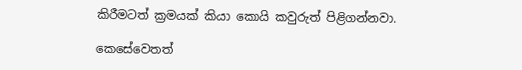කිරීමටත් ක්‍රමයක් කියා කොයි කවුරුත් පිළිගන්නවා.

කෙසේවෙතත්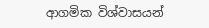ආගමික විශ්වාසයන්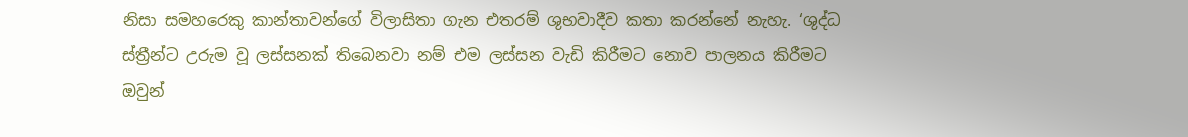නිසා සමහරෙකු කාන්තාවන්ගේ විලාසිතා ගැන එතරම් ශුභවාදීව කතා කරන්නේ නැහැ. ‘ශුද්ධ ස්ත්‍රීන්ට උරුම වූ ලස්සනක් තිබෙනවා නම් එම ලස්සන වැඩි කිරීමට නොව පාලනය කිරීමට ඔවුන්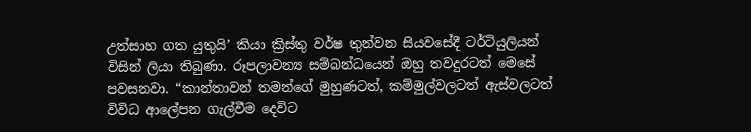උත්සාහ ගත යුතුයි’ කියා ක්‍රිස්තු වර්ෂ තුන්වන සියවසේදී ටර්ටියුලියන් විසින් ලියා තිබුණා. රූපලාවන්‍ය සම්බන්ධයෙන් ඔහු තවදුරටත් මෙසේ පවසනවා. “කාන්තාවන් තමන්ගේ මුහුණටත්, කම්මුල්වලටත් ඇස්වලටත් විවිධ ආලේපන ගැල්වීම දෙවිට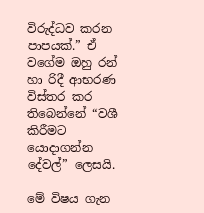විරුද්ධව කරන පාපයක්.” ඒ වගේම ඔහු රන් හා රිදී ආභරණ විස්තර කර තිබෙන්නේ “වශී කිරීමට යොදාගන්න දේවල්” ලෙසයි.

මේ විෂය ගැන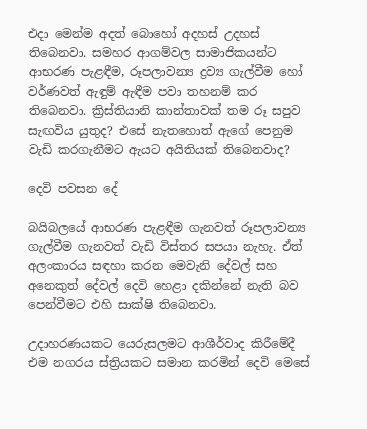එදා මෙන්ම අදත් බොහෝ අදහස් උදහස් තිබෙනවා. සමහර ආගම්වල සාමාජිකයන්ට ආභරණ පැළඳීම, රූපලාවන්‍ය ද්‍රව්‍ය ගැල්වීම හෝ වර්ණවත් ඇඳුම් ඇඳීම පවා තහනම් කර තිබෙනවා. ක්‍රිස්තියානි කාන්තාවක් තම රූ සපුව සැඟවිය යුතුද? එසේ නැතහොත් ඇගේ පෙනුම වැඩි කරගැනීමට ඇයට අයිතියක් තිබෙනවාද?

දෙවි පවසන දේ

බයිබලයේ ආභරණ පැළඳීම ගැනවත් රූපලාවන්‍ය ගැල්වීම ගැනවත් වැඩි විස්තර සපයා නැහැ. ඒත් අලංකාරය සඳහා කරන මෙවැනි දේවල් සහ අනෙකුත් දේවල් දෙවි හෙළා දකින්නේ නැති බව පෙන්වීමට එහි සාක්ෂි තිබෙනවා.

උදාහරණයකට යෙරුසලමට ආශීර්වාද කිරීමේදී එම නගරය ස්ත්‍රියකට සමාන කරමින් දෙවි මෙසේ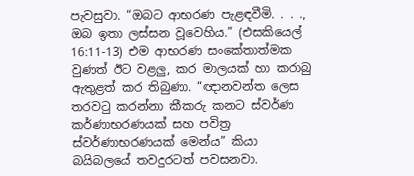පැවසුවා. “ඔබට ආභරණ පැළඳවීමි. . . ., ඔබ ඉතා ලස්සන වූවෙහිය.” (එසකියෙල් 16:11-13) එම ආභරණ සංකේතාත්මක වුණත් ඊට වළලු, කර මාලයක් හා කරාබු ඇතුළත් කර තිබුණා. “ඥානවන්ත ලෙස තරවටු කරන්නා කීකරු කනට ස්වර්ණ කර්ණාභරණයක් සහ පවිත්‍ර ස්වර්ණාභරණයක් මෙන්ය” කියා බයිබලයේ තවදුරටත් පවසනවා.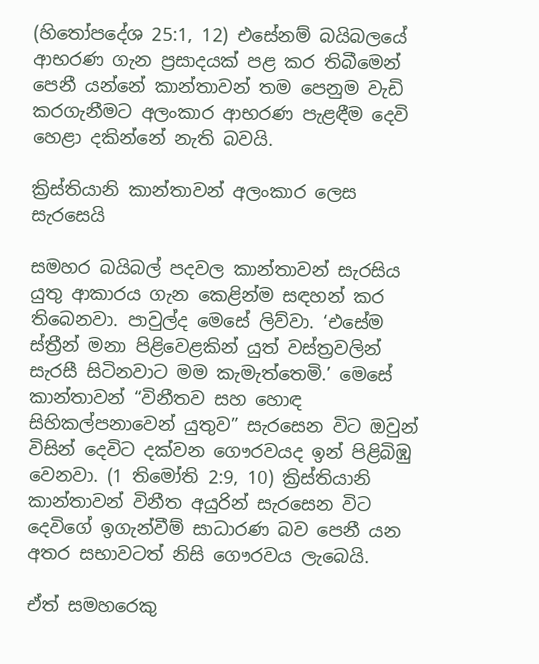(හිතෝපදේශ 25:1, 12) එසේනම් බයිබලයේ ආභරණ ගැන ප්‍රසාදයක් පළ කර තිබීමෙන් පෙනී යන්නේ කාන්තාවන් තම පෙනුම වැඩි කරගැනීමට අලංකාර ආභරණ පැළඳීම දෙවි හෙළා දකින්නේ නැති බවයි.

ක්‍රිස්තියානි කාන්තාවන් අලංකාර ලෙස සැරසෙයි

සමහර බයිබල් පදවල කාන්තාවන් සැරසිය යුතු ආකාරය ගැන කෙළින්ම සඳහන් කර තිබෙනවා. පාවුල්ද මෙසේ ලිව්වා. ‘එසේම ස්ත්‍රීන් මනා පිළිවෙළකින් යුත් වස්ත්‍රවලින් සැරසී සිටිනවාට මම කැමැත්තෙමි.’ මෙසේ කාන්තාවන් “විනීතව සහ හොඳ සිහිකල්පනාවෙන් යුතුව” සැරසෙන විට ඔවුන් විසින් දෙවිට දක්වන ගෞරවයද ඉන් පිළිබිඹු වෙනවා. (1 තිමෝති 2:9, 10) ක්‍රිස්තියානි කාන්තාවන් විනීත අයුරින් සැරසෙන විට දෙවිගේ ඉගැන්වීම් සාධාරණ බව පෙනී යන අතර සභාවටත් නිසි ගෞරවය ලැබෙයි.

ඒත් සමහරෙකු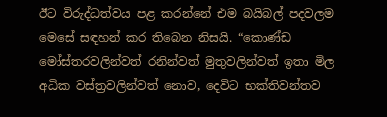ඊට විරුද්ධත්වය පළ කරන්නේ එම බයිබල් පදවලම මෙසේ සඳහන් කර තිබෙන නිසයි. “කොණ්ඩ මෝස්තරවලින්වත් රනින්වත් මුතුවලින්වත් ඉතා මිල අධික වස්ත්‍රවලින්වත් නොව, දෙවිට භක්තිවන්තව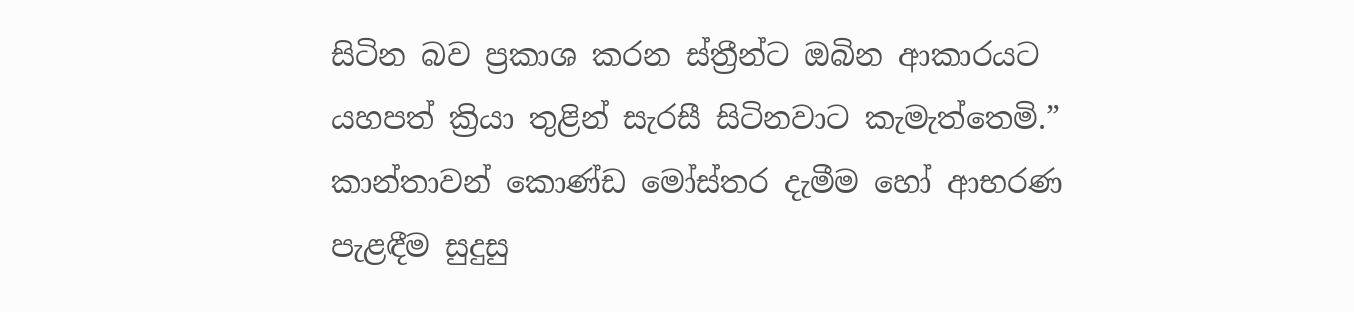සිටින බව ප්‍රකාශ කරන ස්ත්‍රීන්ට ඔබින ආකාරයට යහපත් ක්‍රියා තුළින් සැරසී සිටිනවාට කැමැත්තෙමි.” කාන්තාවන් කොණ්ඩ මෝස්තර දැමීම හෝ ආභරණ පැළඳීම සුදුසු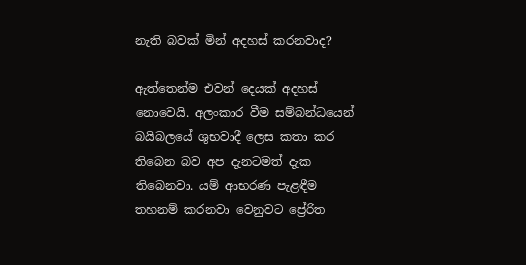නැති බවක් මින් අදහස් කරනවාද?

ඇත්තෙන්ම එවන් දෙයක් අදහස් නොවෙයි. අලංකාර වීම සම්බන්ධයෙන් බයිබලයේ ශුභවාදී ලෙස කතා කර තිබෙන බව අප දැනටමත් දැක තිබෙනවා. යම් ආභරණ පැළඳීම තහනම් කරනවා වෙනුවට ප්‍රේරිත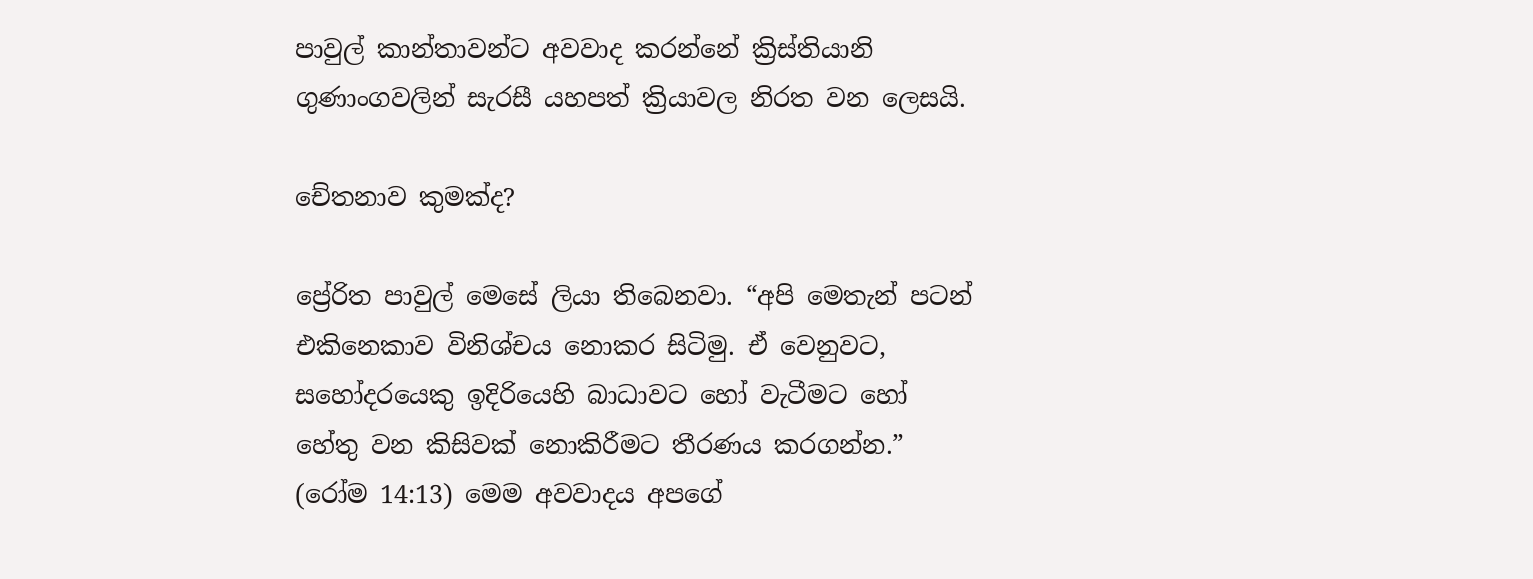පාවුල් කාන්තාවන්ට අවවාද කරන්නේ ක්‍රිස්තියානි ගුණාංගවලින් සැරසී යහපත් ක්‍රියාවල නිරත වන ලෙසයි.

චේතනාව කුමක්ද?

ප්‍රේරිත පාවුල් මෙසේ ලියා තිබෙනවා. “අපි මෙතැන් පටන් එකිනෙකාව විනිශ්චය නොකර සිටිමු. ඒ වෙනුවට, සහෝදරයෙකු ඉදිරියෙහි බාධාවට හෝ වැටීමට හෝ හේතු වන කිසිවක් නොකිරීමට තීරණය කරගන්න.” (රෝම 14:13) මෙම අවවාදය අපගේ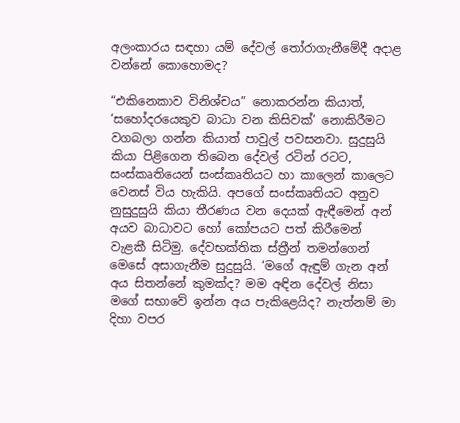අලංකාරය සඳහා යම් දේවල් තෝරාගැනීමේදී අදාළ වන්නේ කොහොමද?

“එකිනෙකාව විනිශ්චය” නොකරන්න කියාත්, ‘සහෝදරයෙකුව බාධා වන කිසිවක්’ නොකිරීමට වගබලා ගන්න කියාත් පාවුල් පවසනවා. සුදුසුයි කියා පිළිගෙන තිබෙන දේවල් රටින් රටට, සංස්කෘතියෙන් සංස්කෘතියට හා කාලෙන් කාලෙට වෙනස් විය හැකියි. අපගේ සංස්කෘතියට අනුව නුසුදුසුයි කියා තීරණය වන දෙයක් ඇඳීමෙන් අන් අයව බාධාවට හෝ කෝපයට පත් කිරීමෙන් වැළකී සිටිමු. දේවභක්තික ස්ත්‍රීන් තමන්ගෙන් මෙසේ අසාගැනීම සුදුසුයි. ‘මගේ ඇඳුම් ගැන අන් අය සිතන්නේ කුමක්ද? මම අඳින දේවල් නිසා මගේ සභාවේ ඉන්න අය පැකිළෙයිද? නැත්නම් මා දිහා වපර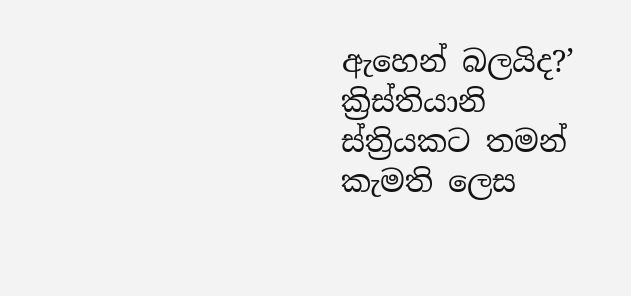ඇහෙන් බලයිද?’ ක්‍රිස්තියානි ස්ත්‍රියකට තමන් කැමති ලෙස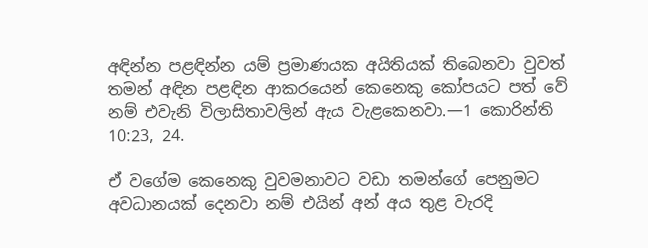අඳින්න පළඳින්න යම් ප්‍රමාණයක අයිතියක් තිබෙනවා වුවත් තමන් අඳින පළඳින ආකරයෙන් කෙනෙකු කෝපයට පත් වේ නම් එවැනි විලාසිතාවලින් ඇය වැළකෙනවා.—1 කොරින්ති 10:23, 24.

ඒ වගේම කෙනෙකු වුවමනාවට වඩා තමන්ගේ පෙනුමට අවධානයක් දෙනවා නම් එයින් අන් අය තුළ වැරදි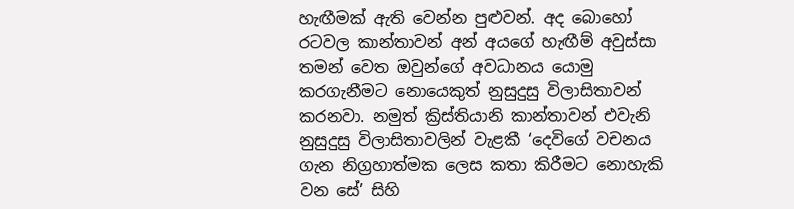හැඟීමක් ඇති වෙන්න පුළුවන්. අද බොහෝ රටවල කාන්තාවන් අන් අයගේ හැඟීම් අවුස්සා තමන් වෙත ඔවුන්ගේ අවධානය යොමු කරගැනීමට නොයෙකුත් නුසුදුසු විලාසිතාවන් කරනවා. නමුත් ක්‍රිස්තියානි කාන්තාවන් එවැනි නුසුදුසු විලාසිතාවලින් වැළකී ‘දෙවිගේ වචනය ගැන නිග්‍රහාත්මක ලෙස කතා කිරීමට නොහැකි වන සේ’ සිහි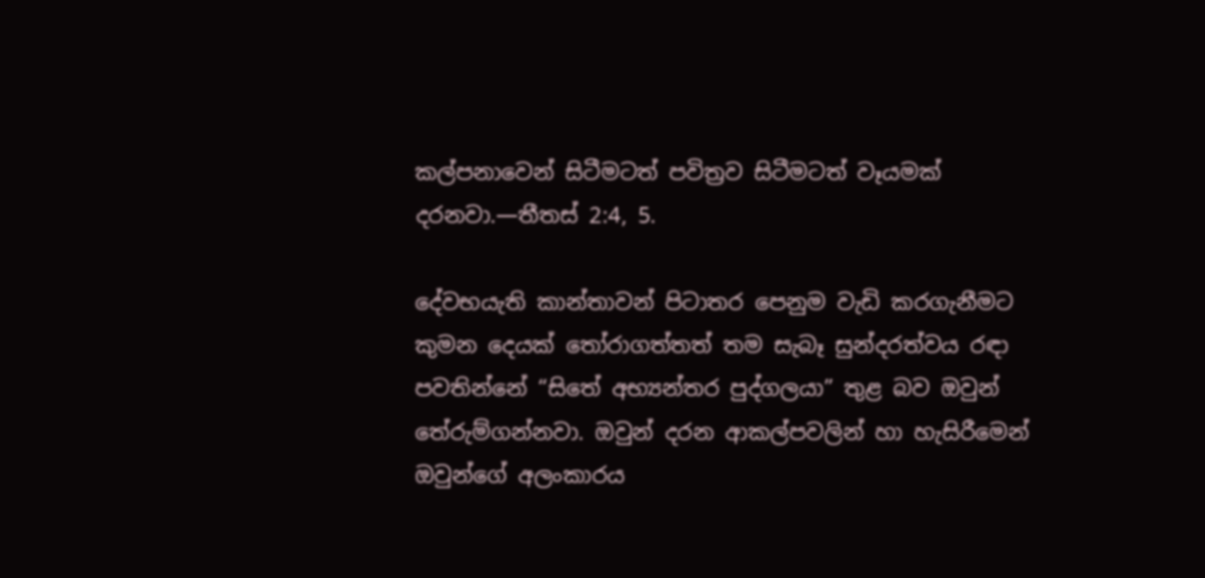කල්පනාවෙන් සිටීමටත් පවිත්‍රව සිටීමටත් වෑයමක් දරනවා.—තීතස් 2:4, 5.

දේවභයැති කාන්තාවන් පිටාතර පෙනුම වැඩි කරගැනීමට කුමන දෙයක් තෝරාගත්තත් තම සැබෑ සුන්දරත්වය රඳා පවතින්නේ “සිතේ අභ්‍යන්තර පුද්ගලයා” තුළ බව ඔවුන් තේරුම්ගන්නවා. ඔවුන් දරන ආකල්පවලින් හා හැසිරීමෙන් ඔවුන්ගේ අලංකාරය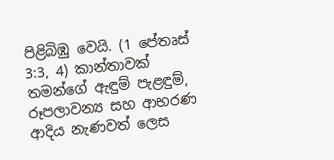පිළිබිඹු වෙයි. (1 පේතෘස් 3:3, 4) කාන්තාවක් තමන්ගේ ඇඳුම් පැළඳුම්, රූපලාවන්‍ය සහ ආභරණ ආදිය නැණවත් ලෙස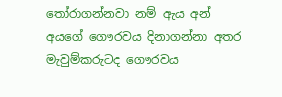තෝරාගන්නවා නම් ඇය අන් අයගේ ගෞරවය දිනාගන්නා අතර මැවුම්කරුටද ගෞරවය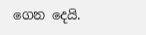ගෙන දෙයි.